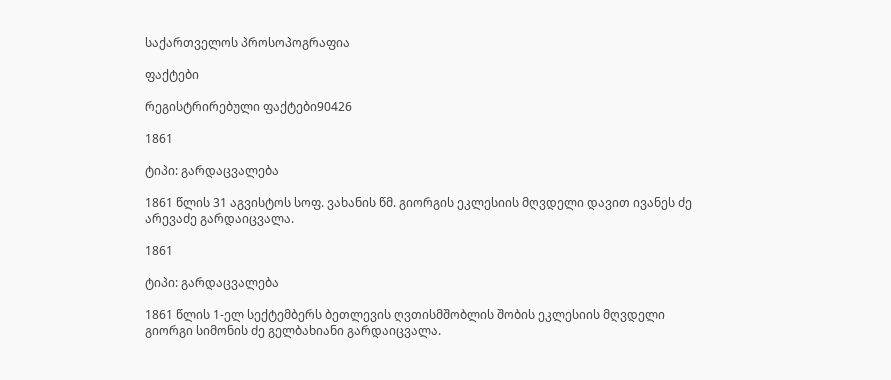საქართველოს პროსოპოგრაფია

ფაქტები

რეგისტრირებული ფაქტები90426

1861

ტიპი: გარდაცვალება

1861 წლის 31 აგვისტოს სოფ. ვახანის წმ. გიორგის ეკლესიის მღვდელი დავით ივანეს ძე არევაძე გარდაიცვალა.

1861

ტიპი: გარდაცვალება

1861 წლის 1-ელ სექტემბერს ბეთლევის ღვთისმშობლის შობის ეკლესიის მღვდელი გიორგი სიმონის ძე გელბახიანი გარდაიცვალა.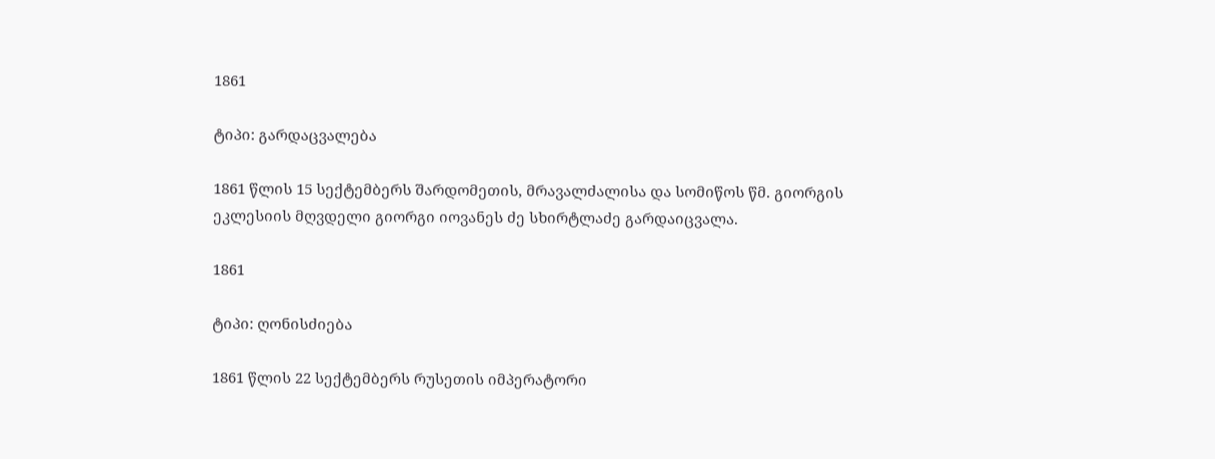1861

ტიპი: გარდაცვალება

1861 წლის 15 სექტემბერს შარდომეთის, მრავალძალისა და სომიწოს წმ. გიორგის ეკლესიის მღვდელი გიორგი იოვანეს ძე სხირტლაძე გარდაიცვალა.

1861

ტიპი: ღონისძიება

1861 წლის 22 სექტემბერს რუსეთის იმპერატორი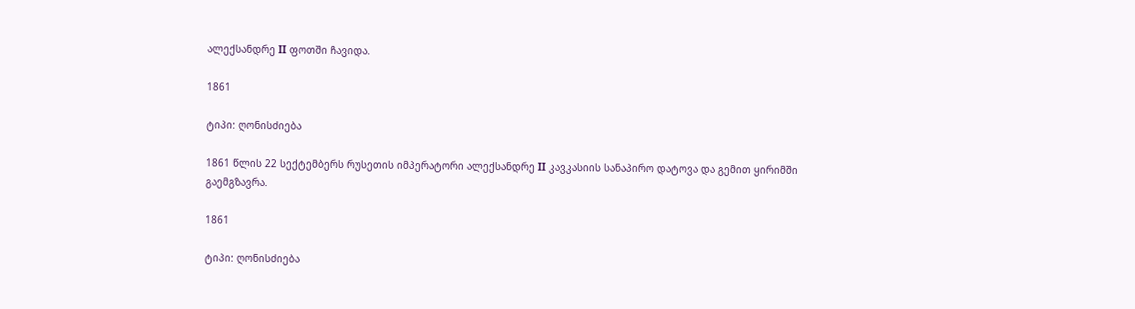ალექსანდრე II ფოთში ჩავიდა.

1861

ტიპი: ღონისძიება

1861 წლის 22 სექტემბერს რუსეთის იმპერატორი ალექსანდრე II კავკასიის სანაპირო დატოვა და გემით ყირიმში გაემგზავრა.

1861

ტიპი: ღონისძიება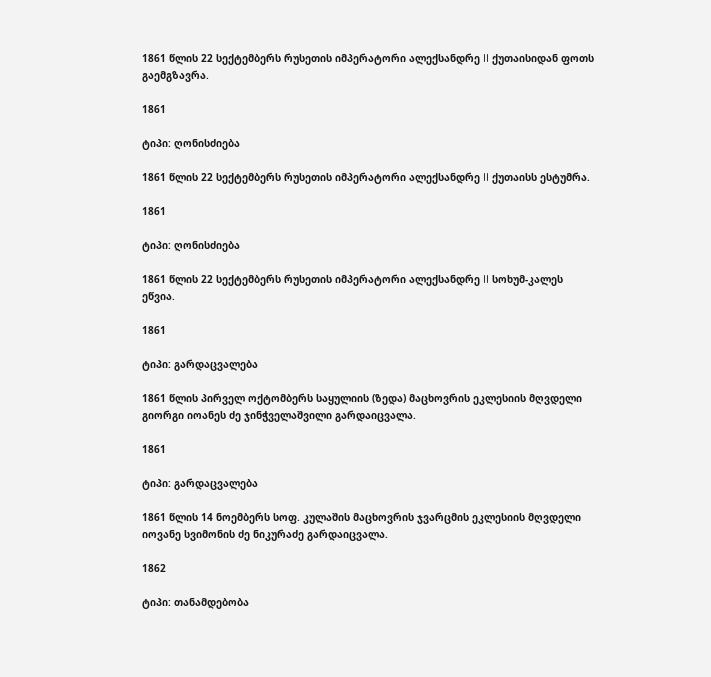1861 წლის 22 სექტემბერს რუსეთის იმპერატორი ალექსანდრე II ქუთაისიდან ფოთს გაემგზავრა.

1861

ტიპი: ღონისძიება

1861 წლის 22 სექტემბერს რუსეთის იმპერატორი ალექსანდრე II ქუთაისს ესტუმრა.

1861

ტიპი: ღონისძიება

1861 წლის 22 სექტემბერს რუსეთის იმპერატორი ალექსანდრე II სოხუმ-კალეს ეწვია.

1861

ტიპი: გარდაცვალება

1861 წლის პირველ ოქტომბერს საყულიის (ზედა) მაცხოვრის ეკლესიის მღვდელი გიორგი იოანეს ძე ჯინჭველაშვილი გარდაიცვალა.

1861

ტიპი: გარდაცვალება

1861 წლის 14 ნოემბერს სოფ. კულაშის მაცხოვრის ჯვარცმის ეკლესიის მღვდელი იოვანე სვიმონის ძე ნიკურაძე გარდაიცვალა.

1862

ტიპი: თანამდებობა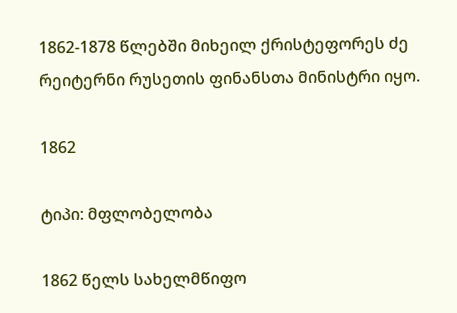1862-1878 წლებში მიხეილ ქრისტეფორეს ძე რეიტერნი რუსეთის ფინანსთა მინისტრი იყო.

1862

ტიპი: მფლობელობა

1862 წელს სახელმწიფო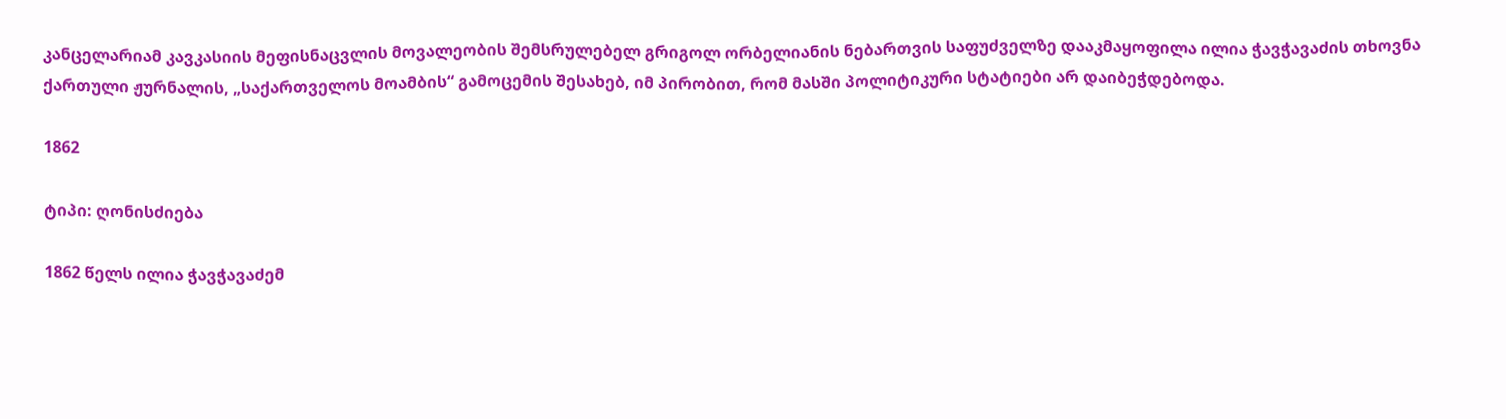კანცელარიამ კავკასიის მეფისნაცვლის მოვალეობის შემსრულებელ გრიგოლ ორბელიანის ნებართვის საფუძველზე დააკმაყოფილა ილია ჭავჭავაძის თხოვნა ქართული ჟურნალის, „საქართველოს მოამბის“ გამოცემის შესახებ, იმ პირობით, რომ მასში პოლიტიკური სტატიები არ დაიბეჭდებოდა.

1862

ტიპი: ღონისძიება

1862 წელს ილია ჭავჭავაძემ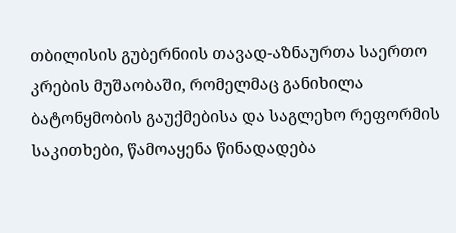თბილისის გუბერნიის თავად-აზნაურთა საერთო კრების მუშაობაში, რომელმაც განიხილა ბატონყმობის გაუქმებისა და საგლეხო რეფორმის საკითხები, წამოაყენა წინადადება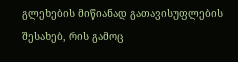გლეხების მიწიანად გათავისუფლების შესახებ, რის გამოც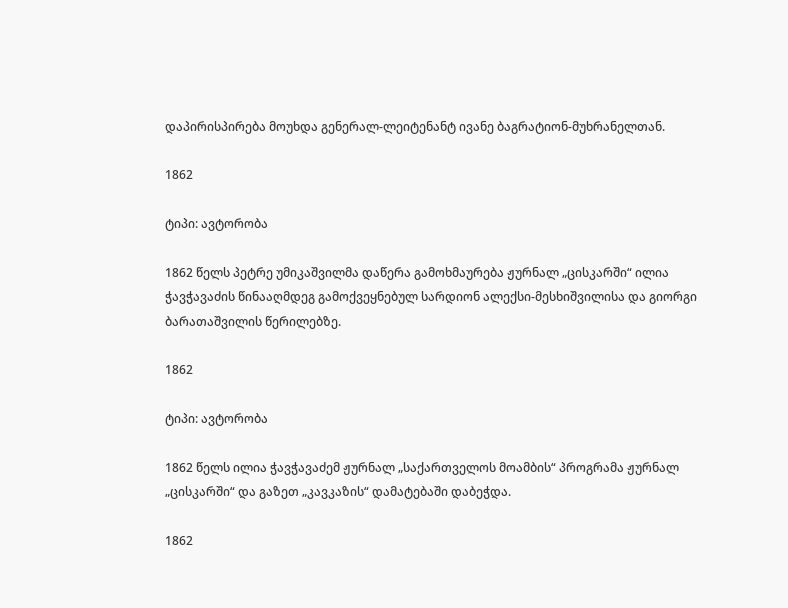დაპირისპირება მოუხდა გენერალ-ლეიტენანტ ივანე ბაგრატიონ-მუხრანელთან.

1862

ტიპი: ავტორობა

1862 წელს პეტრე უმიკაშვილმა დაწერა გამოხმაურება ჟურნალ „ცისკარში“ ილია ჭავჭავაძის წინააღმდეგ გამოქვეყნებულ სარდიონ ალექსი-მესხიშვილისა და გიორგი ბარათაშვილის წერილებზე.

1862

ტიპი: ავტორობა

1862 წელს ილია ჭავჭავაძემ ჟურნალ „საქართველოს მოამბის“ პროგრამა ჟურნალ „ცისკარში“ და გაზეთ „კავკაზის“ დამატებაში დაბეჭდა.

1862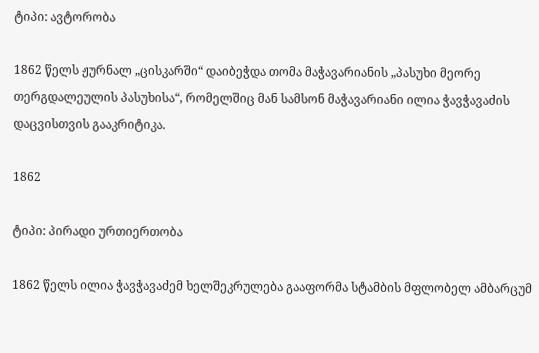ტიპი: ავტორობა

1862 წელს ჟურნალ „ცისკარში“ დაიბეჭდა თომა მაჭავარიანის „პასუხი მეორე თერგდალეულის პასუხისა“, რომელშიც მან სამსონ მაჭავარიანი ილია ჭავჭავაძის დაცვისთვის გააკრიტიკა.

1862

ტიპი: პირადი ურთიერთობა

1862 წელს ილია ჭავჭავაძემ ხელშეკრულება გააფორმა სტამბის მფლობელ ამბარცუმ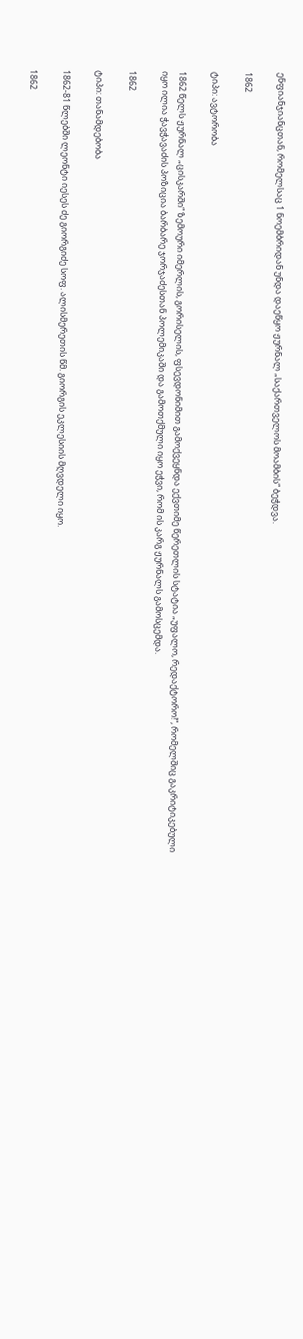ენფიანჯიანცთან, რომელსაც 1 ნოემბრიდან უნდა დაეწყო ჟურნალ „საქართველოს მოამბის“ ბეჭდვა.

1862

ტიპი: ავტორობა

1862 წელს ჟურნალ „ცისკარში“ ზემოური იმერლის, გორისელის, ფსევდონიმით გამოქვეყნდა ექვთიმე წერეთლის სტატია „უფალო, რედაქტორო!“, რომელშიც გაკრიტიკებული იყო ილია ჭავჭავაძის პოზიცია ბარბარე ჯორჯაძესთან პოლემიკაში და გამოთქმული იყო ეჭვი, რომ ის კარგ ჟურნალს გამოსცემდა.

1862

ტიპი: თანამდებობა

1862-81 წლებში ლეონტი იესეს ძე გიორგიძე სოფ. ალისმერეთის წმ. გიორგის ეკლესიის მღვდელი იყო.

1862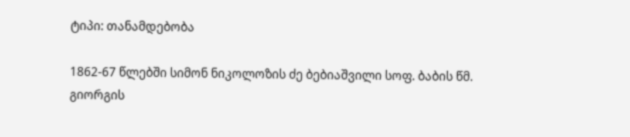ტიპი: თანამდებობა

1862-67 წლებში სიმონ ნიკოლოზის ძე ბებიაშვილი სოფ. ბაბის წმ. გიორგის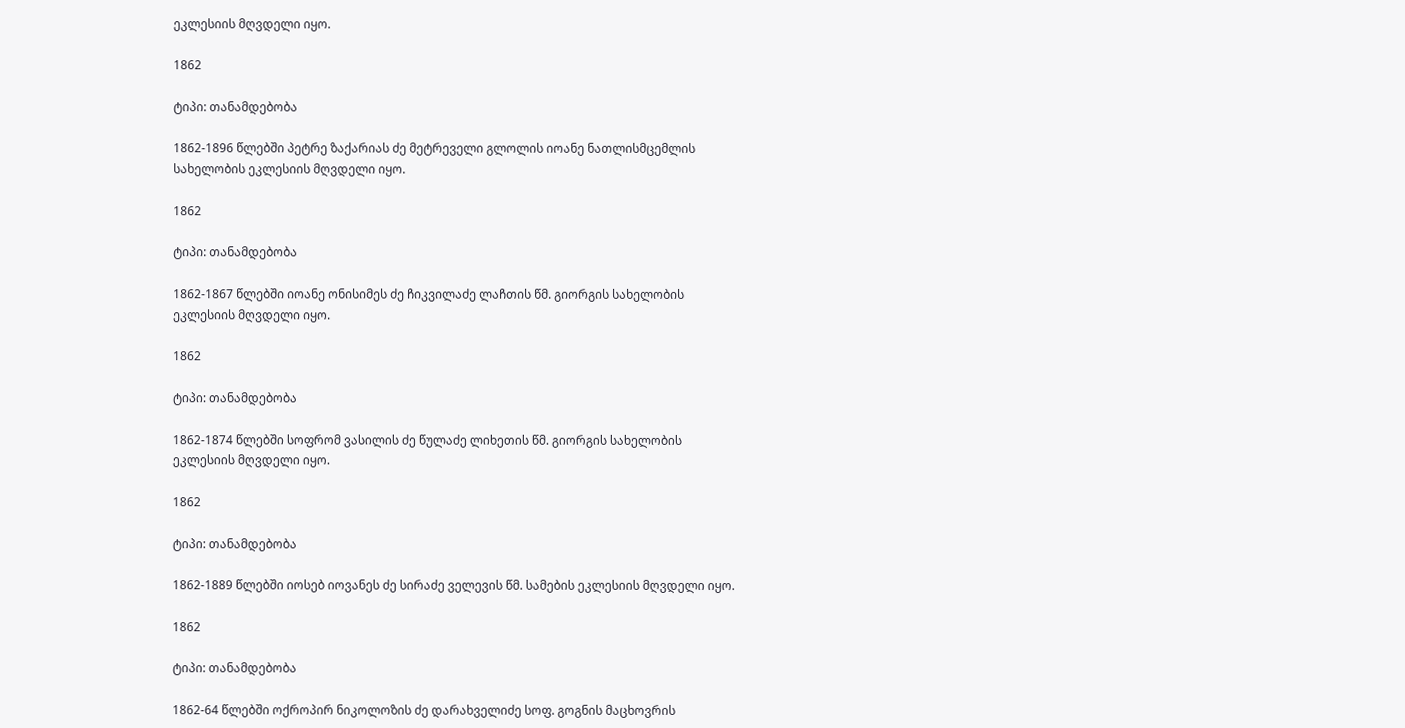ეკლესიის მღვდელი იყო.

1862

ტიპი: თანამდებობა

1862-1896 წლებში პეტრე ზაქარიას ძე მეტრეველი გლოლის იოანე ნათლისმცემლის სახელობის ეკლესიის მღვდელი იყო.

1862

ტიპი: თანამდებობა

1862-1867 წლებში იოანე ონისიმეს ძე ჩიკვილაძე ლაჩთის წმ. გიორგის სახელობის ეკლესიის მღვდელი იყო.

1862

ტიპი: თანამდებობა

1862-1874 წლებში სოფრომ ვასილის ძე წულაძე ლიხეთის წმ. გიორგის სახელობის ეკლესიის მღვდელი იყო.

1862

ტიპი: თანამდებობა

1862-1889 წლებში იოსებ იოვანეს ძე სირაძე ველევის წმ. სამების ეკლესიის მღვდელი იყო.

1862

ტიპი: თანამდებობა

1862-64 წლებში ოქროპირ ნიკოლოზის ძე დარახველიძე სოფ. გოგნის მაცხოვრის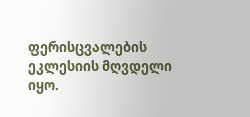ფერისცვალების ეკლესიის მღვდელი იყო.